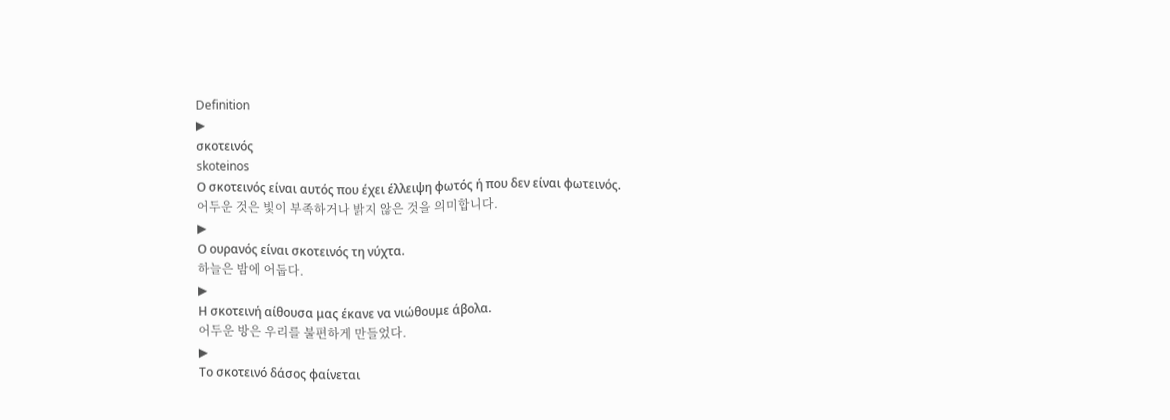Definition
▶
σκοτεινός
skoteinos
Ο σκοτεινός είναι αυτός που έχει έλλειψη φωτός ή που δεν είναι φωτεινός.
어두운 것은 빛이 부족하거나 밝지 않은 것을 의미합니다.
▶
Ο ουρανός είναι σκοτεινός τη νύχτα.
하늘은 밤에 어둡다.
▶
Η σκοτεινή αίθουσα μας έκανε να νιώθουμε άβολα.
어두운 방은 우리를 불편하게 만들었다.
▶
Το σκοτεινό δάσος φαίνεται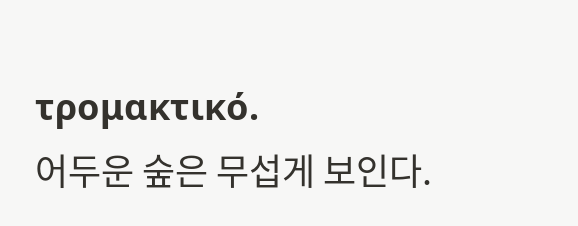τρομακτικό.
어두운 숲은 무섭게 보인다.